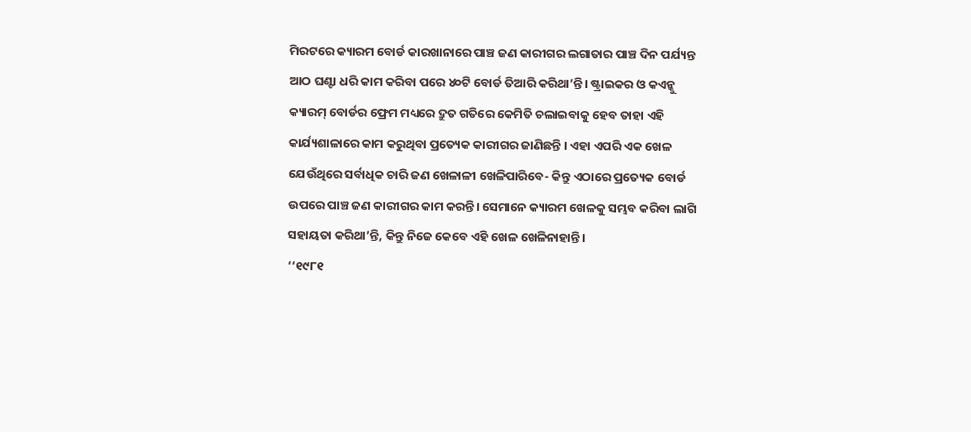ମିରଟରେ କ୍ୟାରମ ବୋର୍ଡ କାରଖାନାରେ ପାଞ୍ଚ ଜଣ କାରୀଗର ଲଗାତାର ପାଞ୍ଚ ଦିନ ପର୍ଯ୍ୟନ୍ତ ଆଠ ଘଣ୍ଟା ଧରି କାମ କରିବା ପରେ ୪୦ଟି ବୋର୍ଡ ତିଆରି କରିଥା’ନ୍ତି। ଷ୍ଟ୍ରାଇକର ଓ କଏନ୍କୁ କ୍ୟାରମ୍ ବୋର୍ଡର ଫ୍ରେମ ମଧ୍ୟରେ ଦ୍ରୁତ ଗତିରେ କେମିତି ଚଲାଇବାକୁ ହେବ ତାହା ଏହି କାର୍ଯ୍ୟଶାଳାରେ କାମ କରୁଥିବା ପ୍ରତ୍ୟେକ କାରୀଗର ଜାଣିଛନ୍ତି । ଏହା ଏପରି ଏକ ଖେଳ ଯେଉଁଥିରେ ସର୍ବାଧିକ ଚାରି ଜଣ ଖେଳାଳୀ ଖେଳିପାରିବେ- କିନ୍ତୁ ଏଠାରେ ପ୍ରତ୍ୟେକ ବୋର୍ଡ ଉପରେ ପାଞ୍ଚ ଜଣ କାରୀଗର କାମ କରନ୍ତି। ସେମାନେ କ୍ୟାରମ ଖେଳକୁ ସମ୍ଭବ କରିବା ଲାଗି ସହାୟତା କରିଥା’ନ୍ତି, କିନ୍ତୁ ନିଜେ କେବେ ଏହି ଖେଳ ଖେଳିନାହାନ୍ତି।
‘‘୧୯୮୧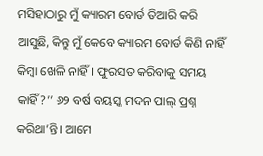ମସିହାଠାରୁ ମୁଁ କ୍ୟାରମ ବୋର୍ଡ ତିଆରି କରି ଆସୁଛି, କିନ୍ତୁ ମୁଁ କେବେ କ୍ୟାରମ ବୋର୍ଡ କିଣି ନାହିଁ କିମ୍ବା ଖେଳି ନାହିଁ। ଫୁରସତ କରିବାକୁ ସମୟ କାହିଁ?’’ ୬୨ ବର୍ଷ ବୟସ୍କ ମଦନ ପାଲ୍ ପ୍ରଶ୍ନ କରିଥା’ନ୍ତି। ଆମେ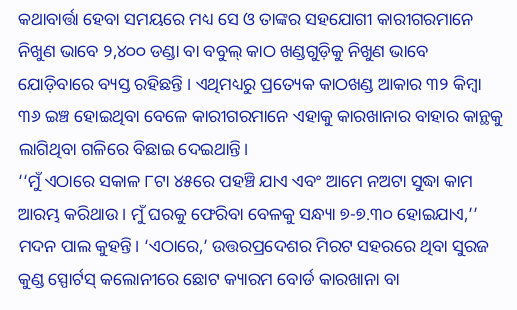କଥାବାର୍ତ୍ତା ହେବା ସମୟରେ ମଧ୍ୟ ସେ ଓ ତାଙ୍କର ସହଯୋଗୀ କାରୀଗରମାନେ ନିଖୁଣ ଭାବେ ୨,୪୦୦ ଡଣ୍ଡା ବା ବବୁଲ୍ କାଠ ଖଣ୍ଡଗୁଡ଼ିକୁ ନିଖୁଣ ଭାବେ ଯୋଡ଼ିବାରେ ବ୍ୟସ୍ତ ରହିଛନ୍ତି । ଏଥିମଧ୍ୟରୁ ପ୍ରତ୍ୟେକ କାଠଖଣ୍ଡ ଆକାର ୩୨ କିମ୍ବା ୩୬ ଇଞ୍ଚ ହୋଇଥିବା ବେଳେ କାରୀଗରମାନେ ଏହାକୁ କାରଖାନାର ବାହାର କାନ୍ଥକୁ ଲାଗିଥିବା ଗଳିରେ ବିଛାଇ ଦେଇଥାନ୍ତି।
‘‘ମୁଁ ଏଠାରେ ସକାଳ ୮ଟା ୪୫ରେ ପହଞ୍ଚି ଯାଏ ଏବଂ ଆମେ ନଅଟା ସୁଦ୍ଧା କାମ ଆରମ୍ଭ କରିଥାଉ । ମୁଁ ଘରକୁ ଫେରିବା ବେଳକୁ ସନ୍ଧ୍ୟା ୭-୭.୩୦ ହୋଇଯାଏ,’’ ମଦନ ପାଲ କୁହନ୍ତି। ‘ଏଠାରେ,’ ଉତ୍ତରପ୍ରଦେଶର ମିରଟ ସହରରେ ଥିବା ସୁରଜ କୁଣ୍ଡ ସ୍ପୋର୍ଟସ୍ କଲୋନୀରେ ଛୋଟ କ୍ୟାରମ ବୋର୍ଡ କାରଖାନା ବା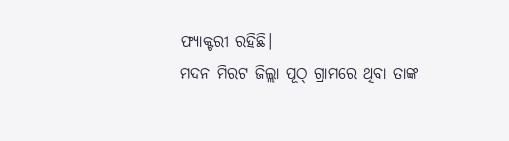ଫ୍ୟାକ୍ଟରୀ ରହିଛି।
ମଦନ ମିରଟ ଜିଲ୍ଲା ପୂଠ୍ ଗ୍ରାମରେ ଥିବା ତାଙ୍କ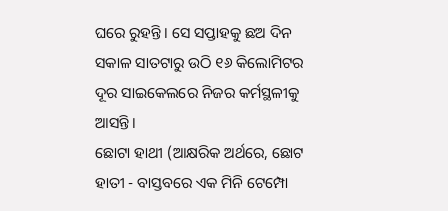ଘରେ ରୁହନ୍ତି। ସେ ସପ୍ତାହକୁ ଛଅ ଦିନ ସକାଳ ସାତଟାରୁ ଉଠି ୧୬ କିଲୋମିଟର ଦୂର ସାଇକେଲରେ ନିଜର କର୍ମସ୍ଥଳୀକୁ ଆସନ୍ତି।
ଛୋଟା ହାଥୀ (ଆକ୍ଷରିକ ଅର୍ଥରେ, ଛୋଟ ହାତୀ - ବାସ୍ତବରେ ଏକ ମିନି ଟେମ୍ପୋ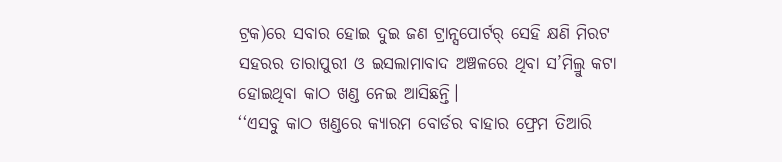ଟ୍ରକ)ରେ ସବାର ହୋଇ ଦୁଇ ଜଣ ଟ୍ରାନ୍ସପୋର୍ଟର୍ ସେହି କ୍ଷଣି ମିରଟ ସହରର ତାରାପୁରୀ ଓ ଇସଲାମାବାଦ ଅଞ୍ଚଳରେ ଥିବା ସ’ମିଲ୍ରୁ କଟା ହୋଇଥିବା କାଠ ଖଣ୍ଡ ନେଇ ଆସିଛନ୍ତି।
‘‘ଏସବୁ କାଠ ଖଣ୍ଡରେ କ୍ୟାରମ ବୋର୍ଡର ବାହାର ଫ୍ରେମ ତିଆରି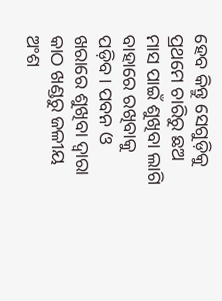ହେବ କିନ୍ତୁ ସେଗୁଡ଼ିକୁ ପ୍ରଥମେ ଚାରିରୁ ଛଅ ମାସ ପାଇଁ ଶୁଖିବା ଲାଗି ବାହାରେ ରଖିବାକୁ ପଡ଼ିବ। ପବନ ଓ ଖରାରେ ଶୁଖିବା ଦ୍ୱାରା କାଠ ଖଣ୍ଡରୁ ଜଳୀୟ ଅଂଶ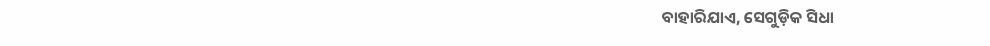ବାହାରିଯାଏ, ସେଗୁଡ଼ିକ ସିଧା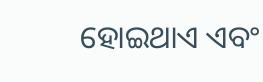ହୋଇଥାଏ ଏବଂ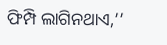ଫିମ୍ପି ଲାଗିନଥାଏ,’’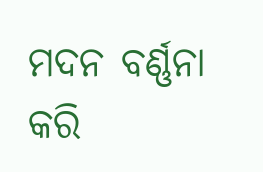ମଦନ ବର୍ଣ୍ଣନା କରି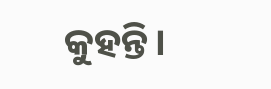କୁହନ୍ତି।